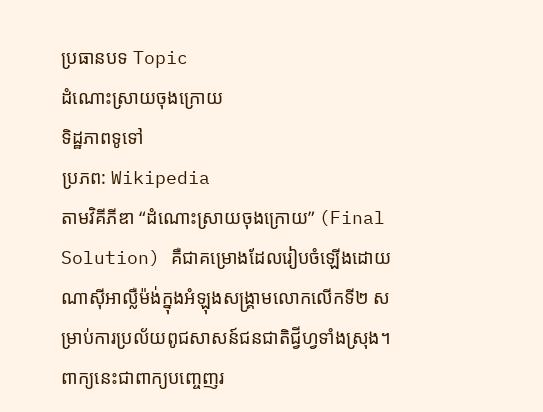ប្រធានបទ Topic
ដំណោះស្រាយចុងក្រោយ
ទិដ្ឋភាពទូទៅ
ប្រភព: Wikipedia
តាមវិគីភីឌា “ដំណោះស្រាយចុងក្រោយ” (Final Solution) គឺជាគម្រោងដែលរៀបចំឡើងដោយណាស៊ីអាល្លឺម៉ង់ក្នុងអំឡុងសង្គ្រាមលោកលើកទី២ សម្រាប់ការប្រល័យពូជសាសន៍ជនជាតិជ្វីហ្វទាំងស្រុង។ ពាក្យនេះជាពាក្យបញ្ចេញរ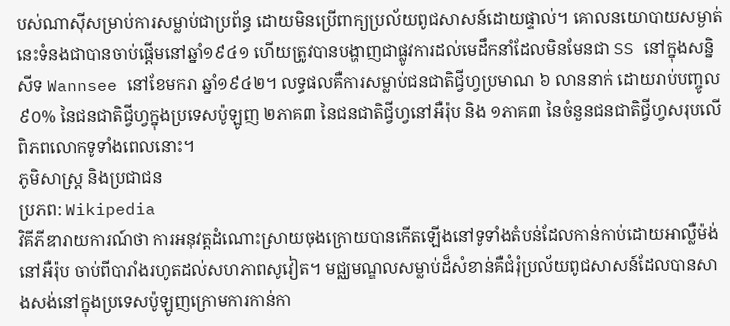បស់ណាស៊ីសម្រាប់ការសម្លាប់ជាប្រព័ន្ធ ដោយមិនប្រើពាក្យប្រល័យពូជសាសន៍ដោយផ្ទាល់។ គោលនយោបាយសម្ងាត់នេះទំនងជាបានចាប់ផ្តើមនៅឆ្នាំ១៩៤១ ហើយត្រូវបានបង្ហាញជាផ្លូវការដល់មេដឹកនាំដែលមិនមែនជា SS នៅក្នុងសន្និសីទ Wannsee នៅខែមករា ឆ្នាំ១៩៤២។ លទ្ធផលគឺការសម្លាប់ជនជាតិជ្វីហ្វប្រមាណ ៦ លាននាក់ ដោយរាប់បញ្ចូល ៩០% នៃជនជាតិជ្វីហ្វក្នុងប្រទេសប៉ូឡូញ ២ភាគ៣ នៃជនជាតិជ្វីហ្វនៅអឺរ៉ុប និង ១ភាគ៣ នៃចំនួនជនជាតិជ្វីហ្វសរុបលើពិភពលោកទូទាំងពេលនោះ។
ភូមិសាស្ត្រ និងប្រជាជន
ប្រភព: Wikipedia
វិគីភីឌារាយការណ៍ថា ការអនុវត្តដំណោះស្រាយចុងក្រោយបានកើតឡើងនៅទូទាំងតំបន់ដែលកាន់កាប់ដោយអាល្លឺម៉ង់នៅអឺរ៉ុប ចាប់ពីបារាំងរហូតដល់សហភាពសូវៀត។ មជ្ឈមណ្ឌលសម្លាប់ដ៏សំខាន់គឺជំរុំប្រល័យពូជសាសន៍ដែលបានសាងសង់នៅក្នុងប្រទេសប៉ូឡូញក្រោមការកាន់កា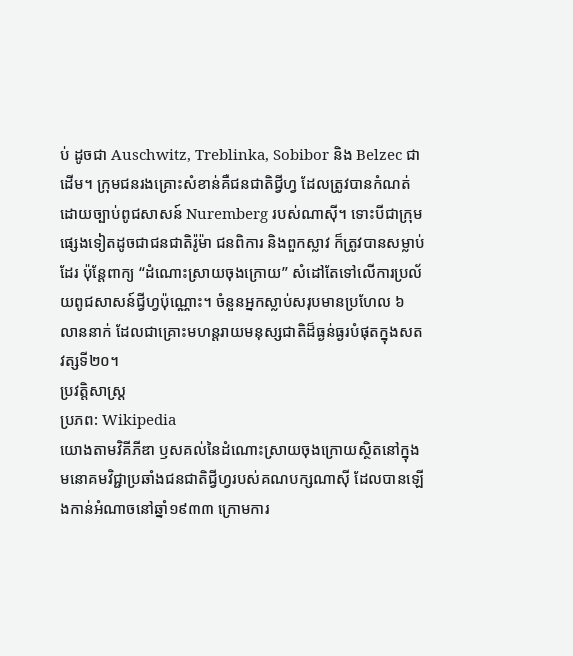ប់ ដូចជា Auschwitz, Treblinka, Sobibor និង Belzec ជាដើម។ ក្រុមជនរងគ្រោះសំខាន់គឺជនជាតិជ្វីហ្វ ដែលត្រូវបានកំណត់ដោយច្បាប់ពូជសាសន៍ Nuremberg របស់ណាស៊ី។ ទោះបីជាក្រុមផ្សេងទៀតដូចជាជនជាតិរ៉ូម៉ា ជនពិការ និងពួកស្លាវ ក៏ត្រូវបានសម្លាប់ដែរ ប៉ុន្តែពាក្យ “ដំណោះស្រាយចុងក្រោយ” សំដៅតែទៅលើការប្រល័យពូជសាសន៍ជ្វីហ្វប៉ុណ្ណោះ។ ចំនួនអ្នកស្លាប់សរុបមានប្រហែល ៦ លាននាក់ ដែលជាគ្រោះមហន្តរាយមនុស្សជាតិដ៏ធ្ងន់ធ្ងរបំផុតក្នុងសតវត្សទី២០។
ប្រវត្តិសាស្ត្រ
ប្រភព: Wikipedia
យោងតាមវិគីភីឌា ឫសគល់នៃដំណោះស្រាយចុងក្រោយស្ថិតនៅក្នុងមនោគមវិជ្ជាប្រឆាំងជនជាតិជ្វីហ្វរបស់គណបក្សណាស៊ី ដែលបានឡើងកាន់អំណាចនៅឆ្នាំ១៩៣៣ ក្រោមការ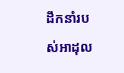ដឹកនាំរបស់អាដុល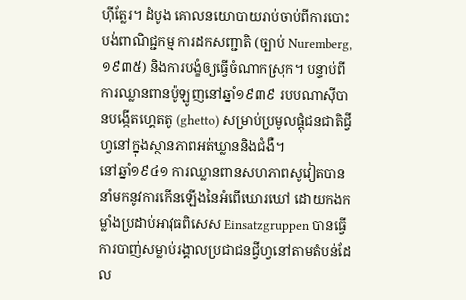ហ៊ីត្លែរ។ ដំបូង គោលនយោបាយរាប់ចាប់ពីការបោះបង់ពាណិជ្ជកម្ម ការដកសញ្ជាតិ (ច្បាប់ Nuremberg, ១៩៣៥) និងការបង្ខំឲ្យធ្វើចំណាកស្រុក។ បន្ទាប់ពីការឈ្លានពានប៉ូឡូញនៅឆ្នាំ១៩៣៩ របបណាស៊ីបានបង្កើតហ្គេតតូ (ghetto) សម្រាប់ប្រមូលផ្តុំជនជាតិជ្វីហ្វនៅក្នុងស្ថានភាពអត់ឃ្លាននិងជំងឺ។
នៅឆ្នាំ១៩៤១ ការឈ្លានពានសហភាពសូវៀតបាននាំមកនូវការកើនឡើងនៃអំពើឃោរឃៅ ដោយកងកម្លាំងប្រដាប់អាវុធពិសេស Einsatzgruppen បានធ្វើការបាញ់សម្លាប់រង្គាលប្រជាជនជ្វីហ្វនៅតាមតំបន់ដែល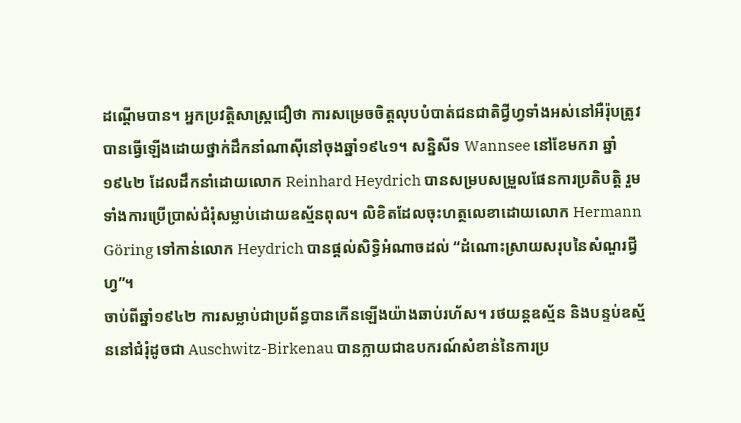ដណ្តើមបាន។ អ្នកប្រវត្តិសាស្ត្រជឿថា ការសម្រេចចិត្តលុបបំបាត់ជនជាតិជ្វីហ្វទាំងអស់នៅអឺរ៉ុបត្រូវបានធ្វើឡើងដោយថ្នាក់ដឹកនាំណាស៊ីនៅចុងឆ្នាំ១៩៤១។ សន្និសីទ Wannsee នៅខែមករា ឆ្នាំ១៩៤២ ដែលដឹកនាំដោយលោក Reinhard Heydrich បានសម្របសម្រួលផែនការប្រតិបត្តិ រួមទាំងការប្រើប្រាស់ជំរុំសម្លាប់ដោយឧស្ម័នពុល។ លិខិតដែលចុះហត្ថលេខាដោយលោក Hermann Göring ទៅកាន់លោក Heydrich បានផ្តល់សិទ្ធិអំណាចដល់ “ដំណោះស្រាយសរុបនៃសំណួរជ្វីហ្វ”។
ចាប់ពីឆ្នាំ១៩៤២ ការសម្លាប់ជាប្រព័ន្ធបានកើនឡើងយ៉ាងឆាប់រហ័ស។ រថយន្តឧស្ម័ន និងបន្ទប់ឧស្ម័ននៅជំរុំដូចជា Auschwitz-Birkenau បានក្លាយជាឧបករណ៍សំខាន់នៃការប្រ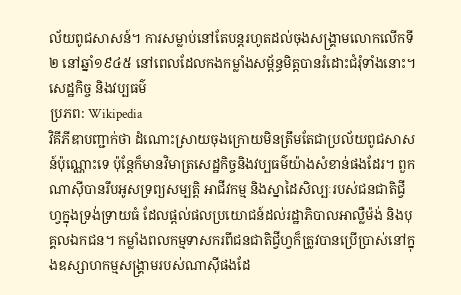ល័យពូជសាសន៍។ ការសម្លាប់នៅតែបន្តរហូតដល់ចុងសង្គ្រាមលោកលើកទី២ នៅឆ្នាំ១៩៤៥ នៅពេលដែលកងកម្លាំងសម្ព័ន្ធមិត្តបានរំដោះជំរុំទាំងនោះ។
សេដ្ឋកិច្ច និងវប្បធម៌
ប្រភព: Wikipedia
វិគីភីឌាបញ្ជាក់ថា ដំណោះស្រាយចុងក្រោយមិនត្រឹមតែជាប្រល័យពូជសាសន៍ប៉ុណ្ណោះទេ ប៉ុន្តែក៏មានវិមាត្រសេដ្ឋកិច្ចនិងវប្បធម៌យ៉ាងសំខាន់ផងដែរ។ ពួកណាស៊ីបានរឹបអូសទ្រព្យសម្បត្តិ អាជីវកម្ម និងស្នាដៃសិល្បៈរបស់ជនជាតិជ្វីហ្វក្នុងទ្រង់ទ្រាយធំ ដែលផ្តល់ផលប្រយោជន៍ដល់រដ្ឋាភិបាលអាល្លឺម៉ង់ និងបុគ្គលឯកជន។ កម្លាំងពលកម្មទាសករពីជនជាតិជ្វីហ្វក៏ត្រូវបានប្រើប្រាស់នៅក្នុងឧស្សាហកម្មសង្គ្រាមរបស់ណាស៊ីផងដែ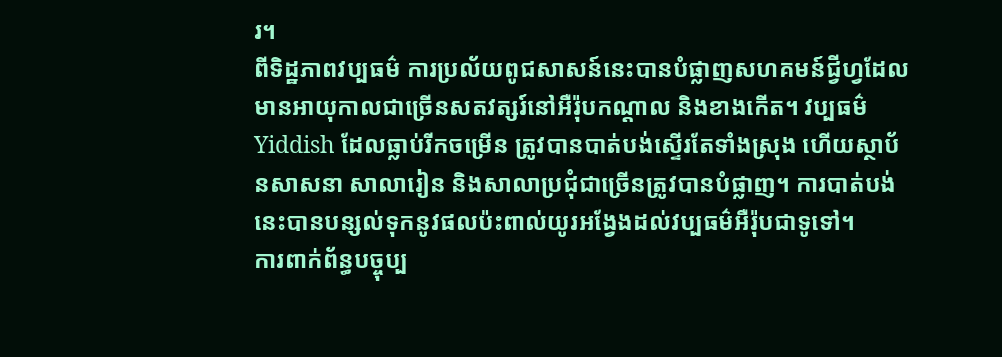រ។
ពីទិដ្ឋភាពវប្បធម៌ ការប្រល័យពូជសាសន៍នេះបានបំផ្លាញសហគមន៍ជ្វីហ្វដែលមានអាយុកាលជាច្រើនសតវត្សរ៍នៅអឺរ៉ុបកណ្តាល និងខាងកើត។ វប្បធម៌ Yiddish ដែលធ្លាប់រីកចម្រើន ត្រូវបានបាត់បង់ស្ទើរតែទាំងស្រុង ហើយស្ថាប័នសាសនា សាលារៀន និងសាលាប្រជុំជាច្រើនត្រូវបានបំផ្លាញ។ ការបាត់បង់នេះបានបន្សល់ទុកនូវផលប៉ះពាល់យូរអង្វែងដល់វប្បធម៌អឺរ៉ុបជាទូទៅ។
ការពាក់ព័ន្ធបច្ចុប្ប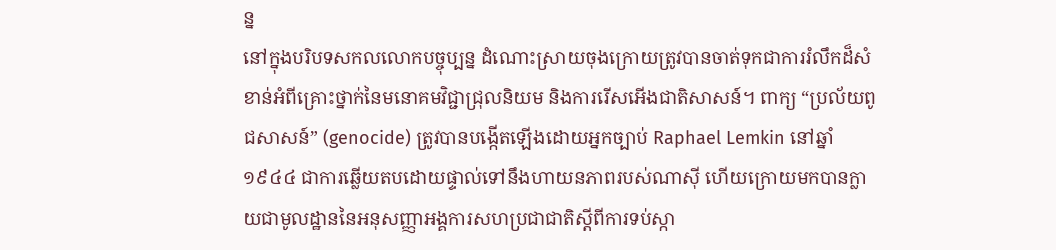ន្ន
នៅក្នុងបរិបទសកលលោកបច្ចុប្បន្ន ដំណោះស្រាយចុងក្រោយត្រូវបានចាត់ទុកជាការរំលឹកដ៏សំខាន់អំពីគ្រោះថ្នាក់នៃមនោគមវិជ្ជាជ្រុលនិយម និងការរើសអើងជាតិសាសន៍។ ពាក្យ “ប្រល័យពូជសាសន៍” (genocide) ត្រូវបានបង្កើតឡើងដោយអ្នកច្បាប់ Raphael Lemkin នៅឆ្នាំ១៩៤៤ ជាការឆ្លើយតបដោយផ្ទាល់ទៅនឹងហាយនភាពរបស់ណាស៊ី ហើយក្រោយមកបានក្លាយជាមូលដ្ឋាននៃអនុសញ្ញាអង្គការសហប្រជាជាតិស្តីពីការទប់ស្កា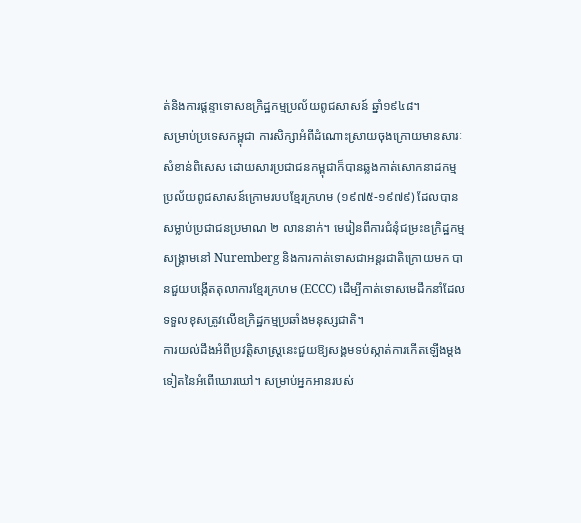ត់និងការផ្តន្ទាទោសឧក្រិដ្ឋកម្មប្រល័យពូជសាសន៍ ឆ្នាំ១៩៤៨។
សម្រាប់ប្រទេសកម្ពុជា ការសិក្សាអំពីដំណោះស្រាយចុងក្រោយមានសារៈសំខាន់ពិសេស ដោយសារប្រជាជនកម្ពុជាក៏បានឆ្លងកាត់សោកនាដកម្មប្រល័យពូជសាសន៍ក្រោមរបបខ្មែរក្រហម (១៩៧៥-១៩៧៩) ដែលបានសម្លាប់ប្រជាជនប្រមាណ ២ លាននាក់។ មេរៀនពីការជំនុំជម្រះឧក្រិដ្ឋកម្មសង្គ្រាមនៅ Nuremberg និងការកាត់ទោសជាអន្តរជាតិក្រោយមក បានជួយបង្កើតតុលាការខ្មែរក្រហម (ECCC) ដើម្បីកាត់ទោសមេដឹកនាំដែលទទួលខុសត្រូវលើឧក្រិដ្ឋកម្មប្រឆាំងមនុស្សជាតិ។
ការយល់ដឹងអំពីប្រវត្តិសាស្ត្រនេះជួយឱ្យសង្គមទប់ស្កាត់ការកើតឡើងម្តងទៀតនៃអំពើឃោរឃៅ។ សម្រាប់អ្នកអានរបស់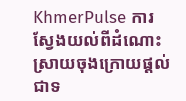KhmerPulse ការស្វែងយល់ពីដំណោះស្រាយចុងក្រោយផ្តល់ជាទ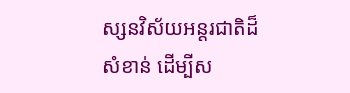ស្សនវិស័យអន្តរជាតិដ៏សំខាន់ ដើម្បីស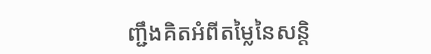ញ្ជឹងគិតអំពីតម្លៃនៃសន្តិ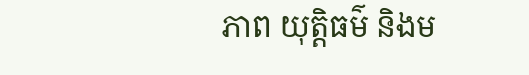ភាព យុត្តិធម៌ និងម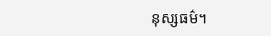នុស្សធម៌។